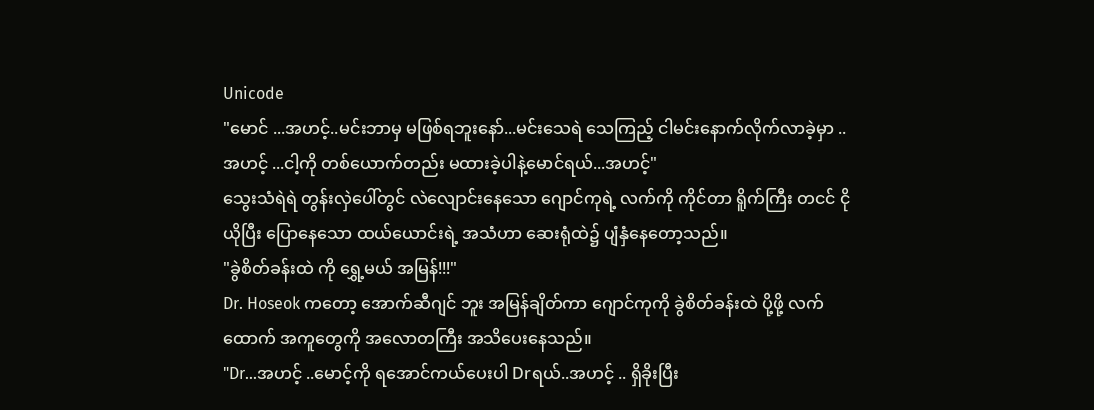Unicode
"မောင် ...အဟင့်..မင်းဘာမှ မဖြစ်ရဘူးနော်...မင်းသေရဲ သေကြည့် ငါမင်းနောက်လိုက်လာခဲ့မှာ ..အဟင့် ...ငါ့ကို တစ်ယောက်တည်း မထားခဲ့ပါနဲ့မောင်ရယ်...အဟင့်"
သွေးသံရဲရဲ တွန်းလှဲပေါ်တွင် လဲလျောင်းနေသော ဂျောင်ကုရဲ့ လက်ကို ကိုင်တာ ရိူက်ကြီး တငင် ငိုယိုပြီး ပြောနေသော ထယ်ယောင်းရဲ့ အသံဟာ ဆေးရုံထဲ၌ ပျံနှံနေတော့သည်။
"ခွဲစိတ်ခန်းထဲ ကို ရွှေ့မယ် အမြန်!!!"
Dr. Hoseok ကတော့ အောက်ဆီဂျင် ဘူး အမြန်ချိတ်ကာ ဂျောင်ကုကို ခွဲစိတ်ခန်းထဲ ပို့ဖို့ လက်ထောက် အကူတွေကို အလောတကြီး အသိပေးနေသည်။
"Dr...အဟင့် ..မောင့်ကို ရအောင်ကယ်ပေးပါ Drရယ်..အဟင့် .. ရှိခိုးပြီး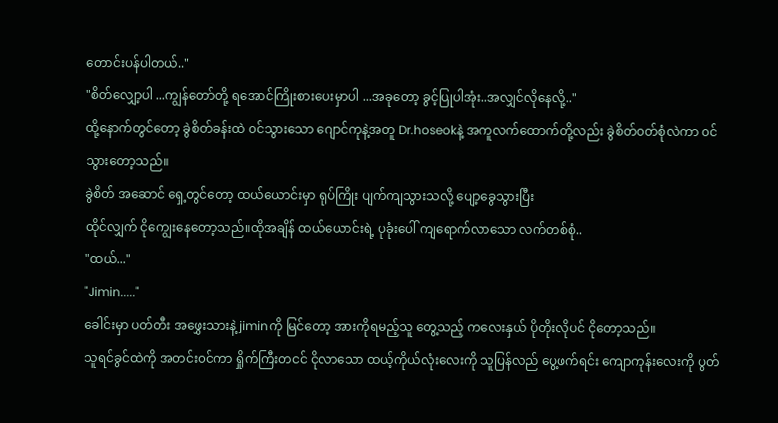တောင်းပန်ပါတယ်.."
"စိတ်လျှော့ပါ ...ကျွန်တော်တို့ ရအောင်ကြိုးစားပေးမှာပါ ...အခုတော့ ခွင့်ပြုပါအုံး..အလျှင်လိုနေလို့.."
ထို့နောက်တွင်တော့ ခွဲစိတ်ခန်းထဲ ၀င်သွားသော ဂျောင်ကုနဲ့အတူ Dr.hoseokနဲ့ အကူလက်ထောက်တို့လည်း ခွဲစိတ်၀တ်စုံလဲကာ ၀င်သွားတော့သည်။
ခွဲစိတ် အဆောင် ရှေ့တွင်တော့ ထယ်ယောင်းမှာ ရုပ်ကြိုး ပျက်ကျသွားသလို့ ပျော့ခွေသွားပြီး
ထိုင်လျှက် ငိုကျွေးနေတော့သည်။ထိုအချိန် ထယ်ယောင်းရဲ့ ပုခုံးပေါ် ကျရောက်လာသော လက်တစ်စုံ..
"ထယ်..."
"Jimin....."
ခေါင်းမှာ ပတ်တီး အဖွှေးသားနဲ့ jiminကို မြင်တော့ အားကိုရမည့်သူ တွေ့သည့် ကလေးနှယ် ပိုတိုးလိုပင် ငိုတော့သည်။
သူရင်ခွင်ထဲကို အတင်း၀င်ကာ ရှိုက်ကြီးတငင် ငိုလာသော ထယ့်ကိုယ်လုံးလေးကို သူပြန်လည် ပွေ့ဖက်ရင်း ကျောကုန်းလေးကို ပွတ်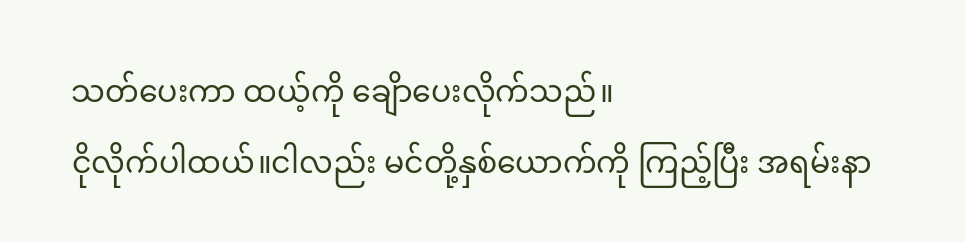သတ်ပေးကာ ထယ့်ကို ချေိာပေးလိုက်သည်။
ငိုလိုက်ပါထယ်။ငါလည်း မင်တို့နှစ်ယောက်ကို ကြည့်ပြီး အရမ်းနာ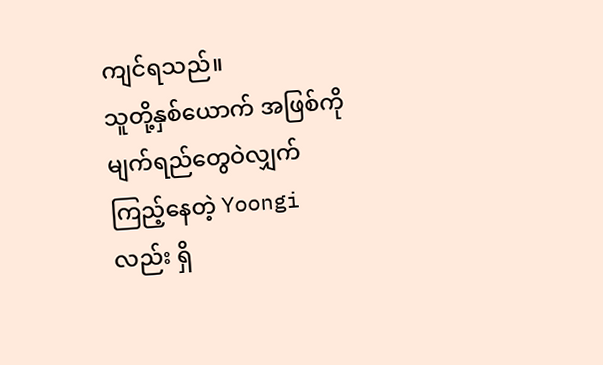ကျင်ရသည်။
သူတို့နှစ်ယောက် အဖြစ်ကို မျက်ရည်တွေဝဲလျှက် ကြည့်နေတဲ့ Yoongiလည်း ရှိ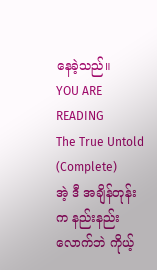နေခဲ့သည်။
YOU ARE READING
The True Untold (Complete)
အဲ့ ဒီ အချိန်တုန်းက နည်းနည်းလောက်ဘဲ ကိုယ့်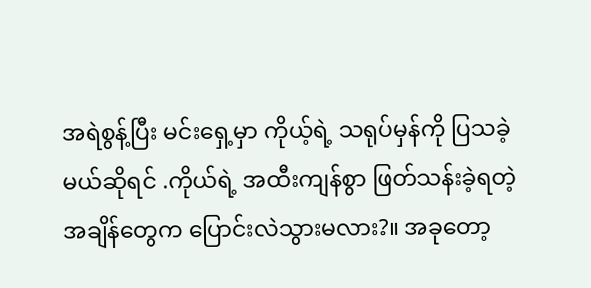အရဲစွန့်ပြီး မင်းရှေ့မှာ ကိုယ့်ရဲ့ သရုပ်မှန်ကို ပြသခဲ့မယ်ဆိုရင် .ကိုယ်ရဲ့ အထီးကျန်စွာ ဖြတ်သန်းခဲ့ရတဲ့ အချိန်တွေက ပြောင်းလဲသွားမလား?။ အခုတော့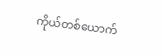ကိုယ်တစ်ယောက်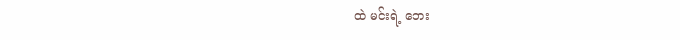ထဲ မင်းရဲ့ ဘေး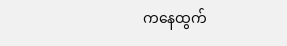ကနေထွက်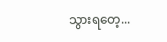သွားရတေ့...